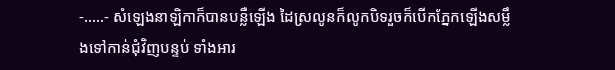-.....- សំឡេងនាឡិកាក៏បានបន្លឺឡើង ដៃស្រលូនក៏លូកបិទរួចក៏បើកភ្នែកឡើងសម្លឹងទៅកាន់ជុំវិញបន្ទប់ ទាំងអារ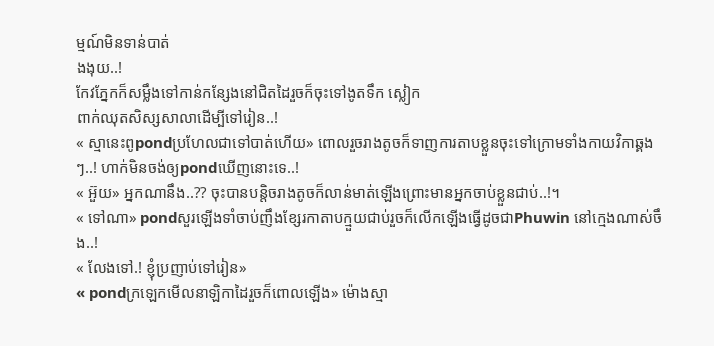ម្មណ៍មិនទាន់បាត់
ងងុយ..!
កែវភ្នែកក៏សម្លឹងទៅកាន់កន្សែងនៅជិតដៃរួចក៏ចុះទៅងូតទឹក ស្លៀក
ពាក់ឈុតសិស្សសាលាដើម្បីទៅរៀន..!
« ស្មានេះពូpondប្រហែលជាទៅបាត់ហើយ» ពោលរួចរាងតូចក៏ទាញការតាបខ្លួនចុះទៅក្រោមទាំងកាយវិកាឆ្គងៗ..! ហាក់មិនចង់ឲ្យpondឃើញនោះទេ..!
« អ៊ួយ» អ្នកណានឹង..?? ចុះបានបន្តិចរាងតូចក៏លាន់មាត់ឡើងព្រោះមានអ្នកចាប់ខ្លួនជាប់..!។
« ទៅណា» pondសួរឡើងទាំចាប់ញឹងខ្សែរកាតាបក្មួយជាប់រួចក៏លើកឡើងធ្វើដូចជាPhuwin នៅក្មេងណាស់ចឹង..!
« លែងទៅ.! ខ្ញុំប្រញាប់ទៅរៀន»
« pondក្រឡេកមើលនាឡិកាដៃរួចក៏ពោលឡើង» ម៉ោងស្មា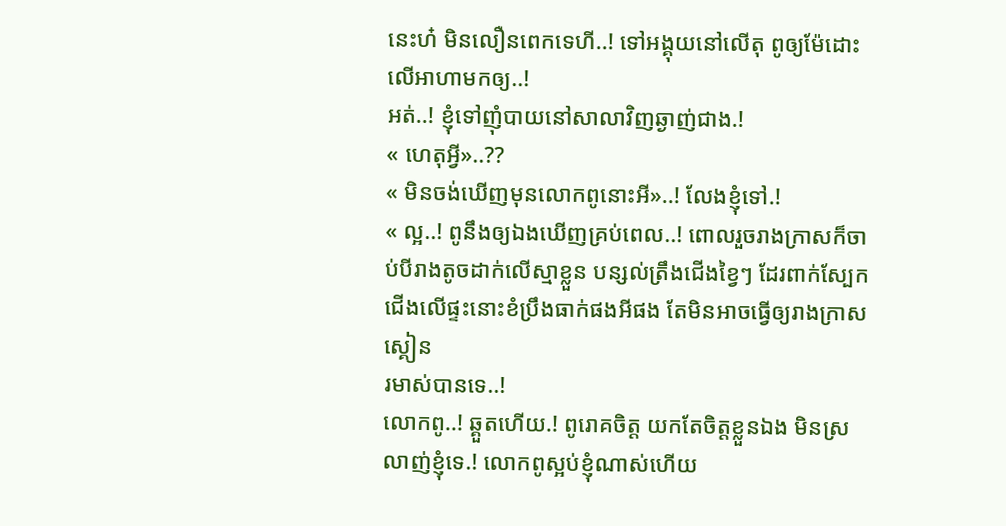នេះហ៎ មិនលឿនពេកទេហី..! ទៅអង្គុយនៅលើតុ ពូឲ្យម៉ែដោះលើអាហាមកឲ្យ..!
អត់..! ខ្ញុំទៅញុំបាយនៅសាលាវិញឆ្ងាញ់ជាង.!
« ហេតុអ្វី»..??
« មិនចង់ឃើញមុនលោកពូនោះអី»..! លែងខ្ញុំទៅ.!
« ល្អ..! ពូនឹងឲ្យឯងឃើញគ្រប់ពេល..! ពោលរួចរាងក្រាសក៏ចាប់បីរាងតូចដាក់លើស្មាខ្លួន បន្សល់ត្រឹងជើងខ្វៃៗ ដែរពាក់ស្បែកជើងលើផ្ទះនោះខំប្រឹងធាក់ផងអីផង តែមិនអាចធ្វើឲ្យរាងក្រាសស្គៀន
រមាស់បានទេ..!
លោកពូ..! ឆ្គួតហើយ.! ពូរោគចិត្ត យកតែចិត្តខ្លួនឯង មិនស្រលាញ់ខ្ញុំទេ.! លោកពូស្អប់ខ្ញុំណាស់ហើយ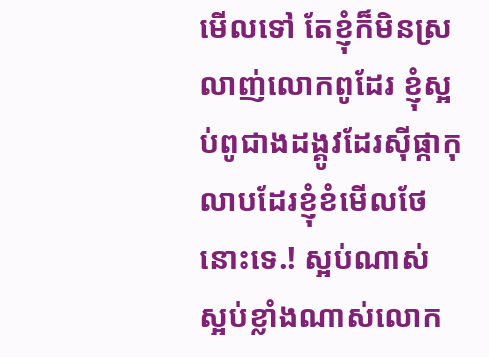មើលទៅ តែខ្ញុំក៏មិនស្រលាញ់លោកពូដែរ ខ្ញុំស្អប់ពូជាងដង្គូវដែរសុីផ្កាកុលាបដែរខ្ញុំខំមើលថែនោះទេ.! ស្អប់ណាស់ ស្អប់ខ្លាំងណាស់លោក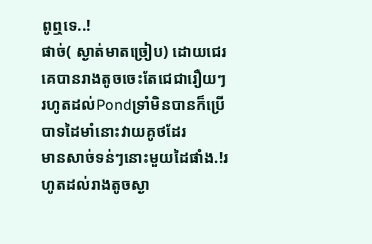ពូឮទេ..!
ផាច់( ស្ងាត់មាតច្រៀប) ដោយជេរគេបានរាងតូចចេះតែជេជារឿយៗ រហូតដល់Pondទ្រាំមិនបានក៏ប្រើបាទដៃមាំនោះវាយគូថដែរ
មានសាច់ទន់ៗនោះមួយដៃផាំង.!រហូតដល់រាងតូចស្ងា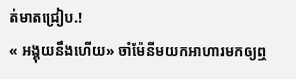ត់មាតជ្រៀប.!
« អង្គុយនឹងហើយ» ចាំម៉ែនីមយកអាហារមកឲ្យឮ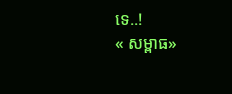ទេ..!
« សម្ពាធ»